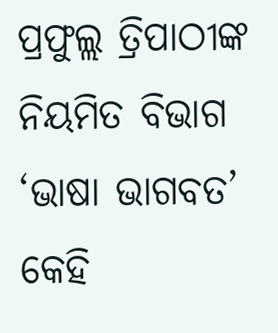ପ୍ରଫୁଲ୍ଲ ତ୍ରିପାଠୀଙ୍କ ନିୟମିତ ବିଭାଗ ‘ଭାଷା ଭାଗବତ’
କେହି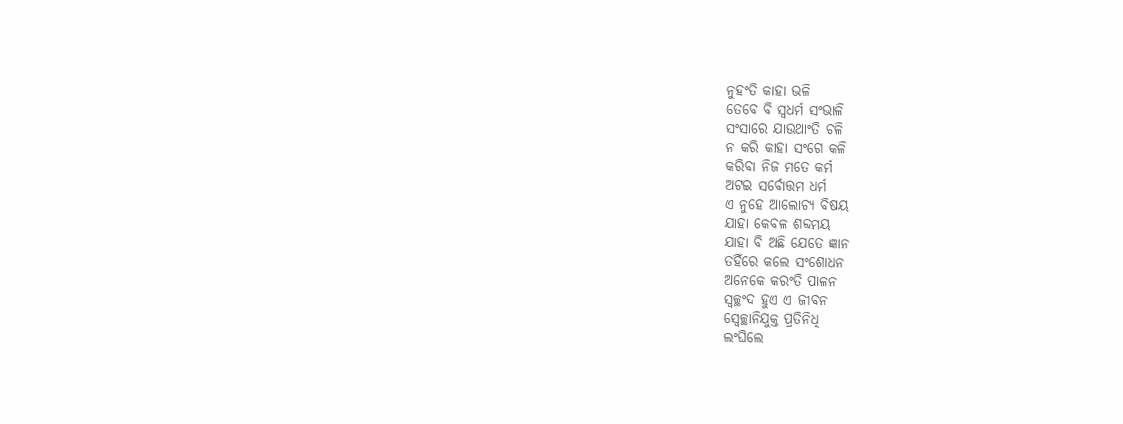ନୁହଂତି କାହା ଭଳି
ତେବେ ବି ସ୍ବଧର୍ମ ସଂଭାଳି
ସଂସାରେ ଯାଉଥାଂତି ଚଳି
ନ କରି କାହା ସଂଗେ କଳି
କରିବା ନିଜ ମତେ କର୍ମ
ଅଟଇ ସର୍ବୋତ୍ତମ ଧର୍ମ
ଏ ନୁହେ ଆଲୋଚ୍ୟ ବିଷୟ
ଯାହା କେବଳ ଶବ୍ଦମୟ
ଯାହା ବି ଅଛି ଯେତେ ଜ୍ଞାନ
ତହିଁରେ କଲେ ସଂଶୋଧନ
ଅନେକେ କରଂତି ପାଳନ
ସ୍ବଚ୍ଛଂଦ ହୁଏ ଏ ଜୀବନ
ସ୍ବେଚ୍ଛାନିଯୁକ୍ତ ପ୍ରତିନିଧି
ଲଂଘିଲେ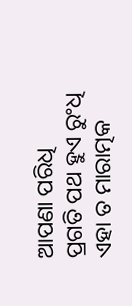ଆପଣା ପରିଧି
ପ୍ରଗତି ପଥ ହୁଏ ରୁଂଧି
ଏହା ତ ମାରାତ୍ମକ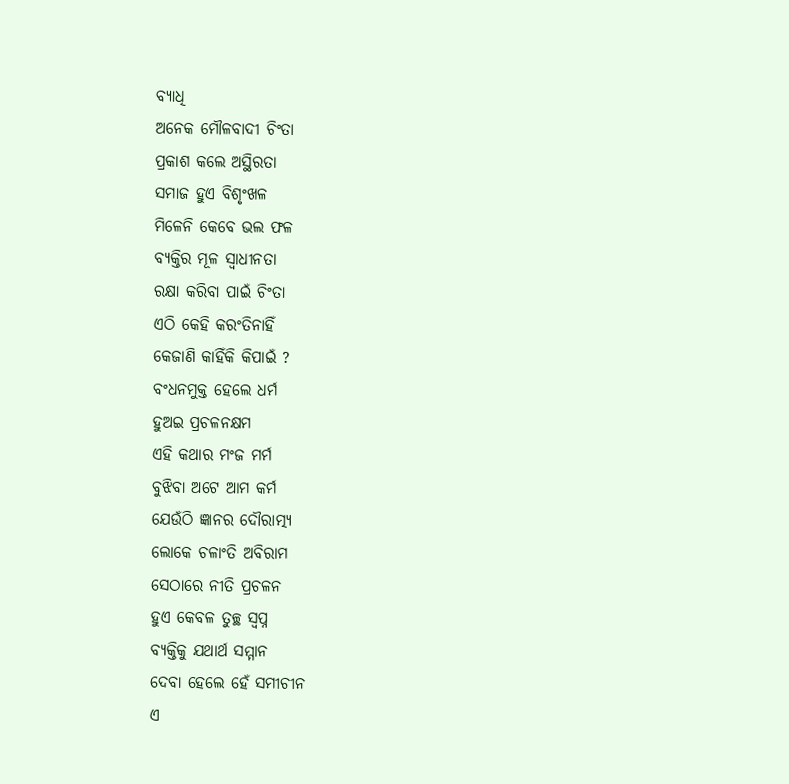ବ୍ୟାଧି
ଅନେକ ମୌଳବାଦୀ ଚିଂତା
ପ୍ରକାଶ କଲେ ଅସ୍ଥିରତା
ସମାଜ ହୁଏ ବିଶୃଂଖଳ
ମିଳେନି କେବେ ଭଲ ଫଳ
ବ୍ୟକ୍ତିର ମୂଳ ସ୍ବାଧୀନତା
ରକ୍ଷା କରିବା ପାଇଁ ଚିଂତା
ଏଠି କେହି କରଂତିନାହିଁ
କେଜାଣି କାହିଁକି କିପାଇଁ ?
ବଂଧନମୁକ୍ତ ହେଲେ ଧର୍ମ
ହୁଅଇ ପ୍ରଚଳନକ୍ଷମ
ଏହି କଥାର ମଂଜ ମର୍ମ
ବୁଝିବା ଅଟେ ଆମ କର୍ମ
ଯେଉଁଠି ଜ୍ଞାନର ଦୌରାତ୍ମ୍ୟ
ଲୋକେ ଚଳାଂତି ଅବିରାମ
ସେଠାରେ ନୀତି ପ୍ରଚଳନ
ହୁଏ କେବଳ ତୁଚ୍ଛ ସ୍ବପ୍ନ
ବ୍ୟକ୍ତିକୁ ଯଥାର୍ଥ ସମ୍ମାନ
ଦେବା ହେଲେ ହେଁ ସମୀଚୀନ
ଏ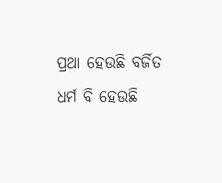ପ୍ରଥା ହେଉଛି ବର୍ଜିତ
ଧର୍ମ ବି ହେଉଛି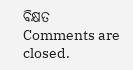ବିକ୍ଷତ
Comments are closed.